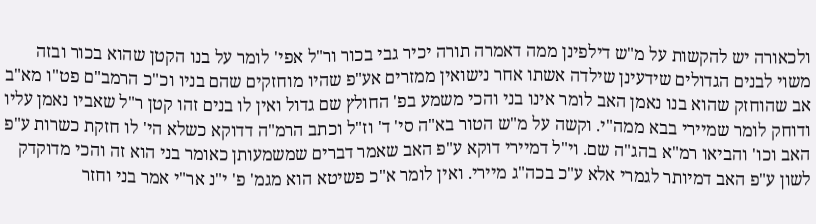ולכאורה יש להקשות על מ"ש דילפינן ממה דאמרה תורה יכיר גבי בכור ור"ל אפי' לומר על בנו הקטן שהוא בכור ובזה משוי לבנים הגדולים שידעינן שילדה אשתו אחר נישואין ממזרים אע"פ שהיו מוחזקים שהם בניו וכ"כ הרמב"ם פט"ו מא"ב אב שהוחזק שהוא בנו נאמן האב לומר אינו בני והכי משמע בפ' החולץ שם גדול ואין לו בנים זהו קטן ר"ל שאביו נאמן עליו ודוחק לומר שמיירי בבא ממה"י. וקשה על מ"ש הטור בא"ה סי' ד' וז"ל וכתב הרמ"ה דדוקא כשלא הי' לו חזקת כשרות ע"פ האב וכו' והביאו רמ"א בהג"ה שם. וי"ל דמיירי דוקא ע"פ האב שאמר דברים שמשמעותן כאומר בני הוא זה והכי מדוקדק לשון ע"פ האב דמיותר לגמרי אלא ע"כ בכה"ג מיירי. ואין לומר א"כ פשיטא הוא מגמ' פ' י"נ אר"י אמר בני וחזר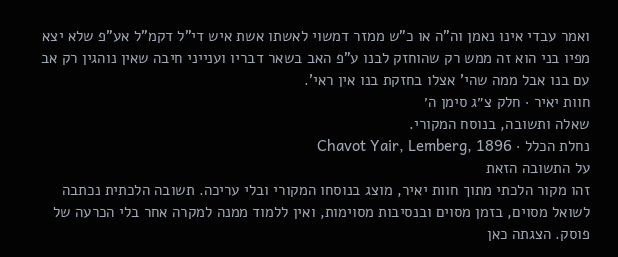ואמר עבדי אינו נאמן וה"ה או כ"ש ממזר דמשוי לאשתו אשת איש די"ל דקמ"ל אע"פ שלא יצא מפיו בני הוא זה ממש רק שהוחזק לבנו ע"פ האב בשאר דבריו וענייני חיבה שאין נוהגין רק אב עם בנו אבל ממה שהי' אצלו בחזקת בנו אין ראי'.
חוות יאיר · חלק צ״ג סימן ה׳
שאלה ותשובה, בנוסח המקורי.
נחלת הכלל · Chavot Yair, Lemberg, 1896
על התשובה הזאת
זהו מקור הלכתי מתוך חוות יאיר, מוצג בנוסחו המקורי ובלי עריכה. תשובה הלכתית נכתבה לשואל מסוים, בזמן מסוים ובנסיבות מסוימות, ואין ללמוד ממנה למקרה אחר בלי הכרעה של פוסק. הצגתה כאן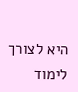היא לצורך לימוד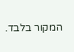המקור בלבד.